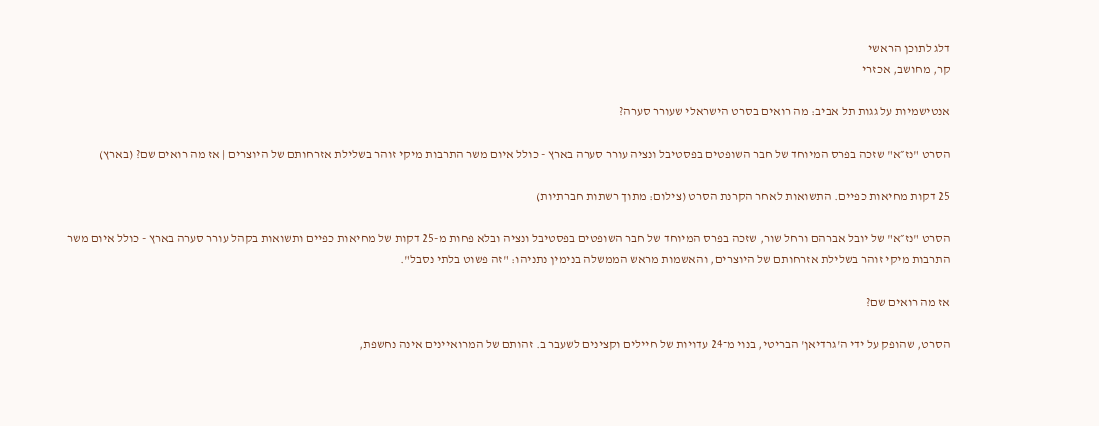דלג לתוכן הראשי
קר, מחושב, אכזרי

אנטישמיות על גגות תל אביב: מה רואים בסרט הישראלי שעורר סערה?

הסרט "נז״א" שזכה בפרס המיוחד של חבר השופטים בפסטיבל ונציה עורר סערה בארץ - כולל איום משר התרבות מיקי זוהר בשלילת אזרחותם של היוצרים | אז מה רואים שם? (בארץ)

25 דקות מחיאות כפיים. התשואות לאחר הקרנת הסרט (צילום: מתוך רשתות חברתיות)

הסרט "נז״א" של יובל אברהם ורחל שור, שזכה בפרס המיוחד של חבר השופטים בפסטיבל ונציה ובלא פחות מ-25 דקות של מחיאות כפיים ותשואות בקהל עורר סערה בארץ - כולל איום משר התרבות מיקי זוהר בשלילת אזרחותם של היוצרים, והאשמות מראש הממשלה בנימין נתניהו: "זה פשוט בלתי נסבל".

אז מה רואים שם?

הסרט, שהופק על ידי ה'גרדיאן' הבריטי, בנוי מ־24 עדויות של חיילים וקצינים לשעבר ב. זהותם של המרואיינים אינה נחשפת,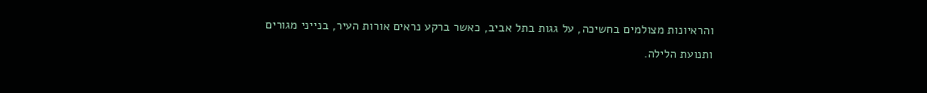והראיונות מצולמים בחשיכה, על גגות בתל אביב, כאשר ברקע נראים אורות העיר, בנייני מגורים ותנועת הלילה.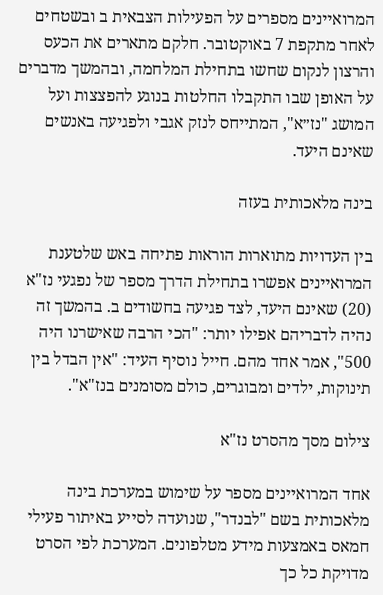המרואיינים מספרים על הפעילות הצבאית ב ובשטחים לאחר מתקפת 7 באוקטובר. חלקם מתארים את הכעס והרצון לנקום שחשו בתחילת המלחמה, ובהמשך מדברים על האופן שבו התקבלו החלטות בנוגע להפצצות ועל המושג "נז״א", המתייחס לנזק אגבי ולפגיעה באנשים שאינם היעד.

בינה מלאכותית בעזה

בין העדויות מתוארות הוראות פתיחה באש שלטענת המרואיינים אפשרו בתחילת הדרך מספר של נפגעי נז"א (20) שאינם היעד, לצד פגיעה בחשודים ב. בהמשך זה נהיה לדבריהם אפילו יותר: "הכי הרבה שאישרנו היה 500", אמר אחד מהם. חייל נוסיף העיד: "אין הבדל בין תינוקות, ילדים ומבוגרים, כולם מסומנים בנז"א".

צילום מסך מהסרט נז"א

אחד המרואיינים מספר על שימוש במערכת בינה מלאכותית בשם "לבנדר", שנועדה לסייע באיתור פעילי חמאס באמצעות מידע מטלפונים. המערכת לפי הסרט מדויקת כל כך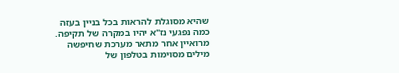שהיא מסוגלת להראות בכל בניין בעזה כמה נפגעי נז"א יהיו במקרה של תקיפה. מרואיין אחר מתאר מערכת שחיפשה מילים מסוימות בטלפון של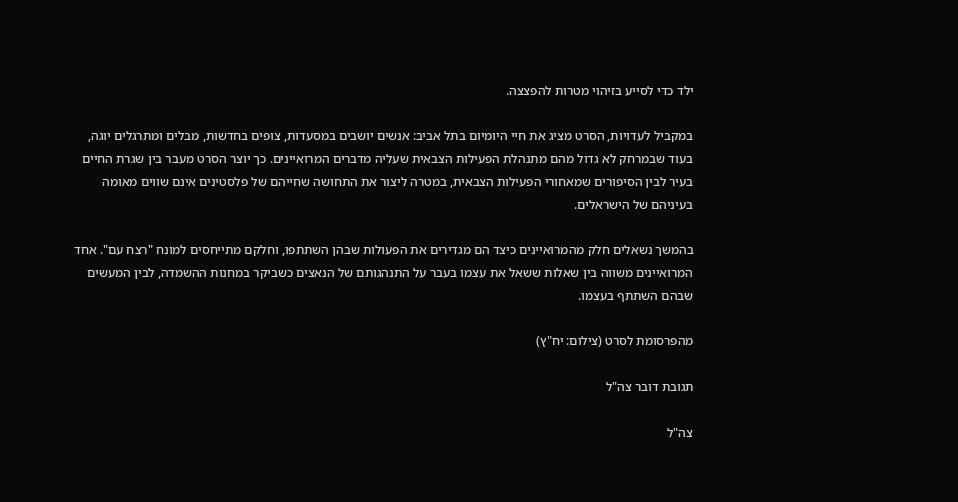ילד כדי לסייע בזיהוי מטרות להפצצה.

במקביל לעדויות, הסרט מציג את חיי היומיום בתל אביב: אנשים יושבים במסעדות, צופים בחדשות, מבלים ומתרגלים יוגה, בעוד שבמרחק לא גדול מהם מתנהלת הפעילות הצבאית שעליה מדברים המרואיינים. כך יוצר הסרט מעבר בין שגרת החיים בעיר לבין הסיפורים שמאחורי הפעילות הצבאית, במטרה ליצור את התחושה שחייהם של פלסטינים אינם שווים מאומה בעיניהם של הישראלים.

בהמשך נשאלים חלק מהמרואיינים כיצד הם מגדירים את הפעולות שבהן השתתפו, וחלקם מתייחסים למונח "רצח עם". אחד המרואיינים משווה בין שאלות ששאל את עצמו בעבר על התנהגותם של הנאצים כשביקר במחנות ההשמדה, לבין המעשים שבהם השתתף בעצמו.

מהפרסומת לסרט (צילום: יח"ץ)

תגובת דובר צה"ל

צה"ל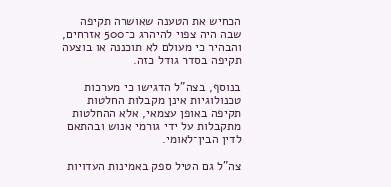הכחיש את הטענה שאושרה תקיפה שבה היה צפוי להיהרג כ־500 אזרחים, והבהיר כי מעולם לא תוכננה או בוצעה תקיפה בסדר גודל כזה.

בנוסף, בצה"ל הדגישו כי מערכות טכנולוגיות אינן מקבלות החלטות תקיפה באופן עצמאי, אלא ההחלטות מתקבלות על ידי גורמי אנוש ובהתאם לדין הבין־לאומי.

צה"ל גם הטיל ספק באמינות העדויות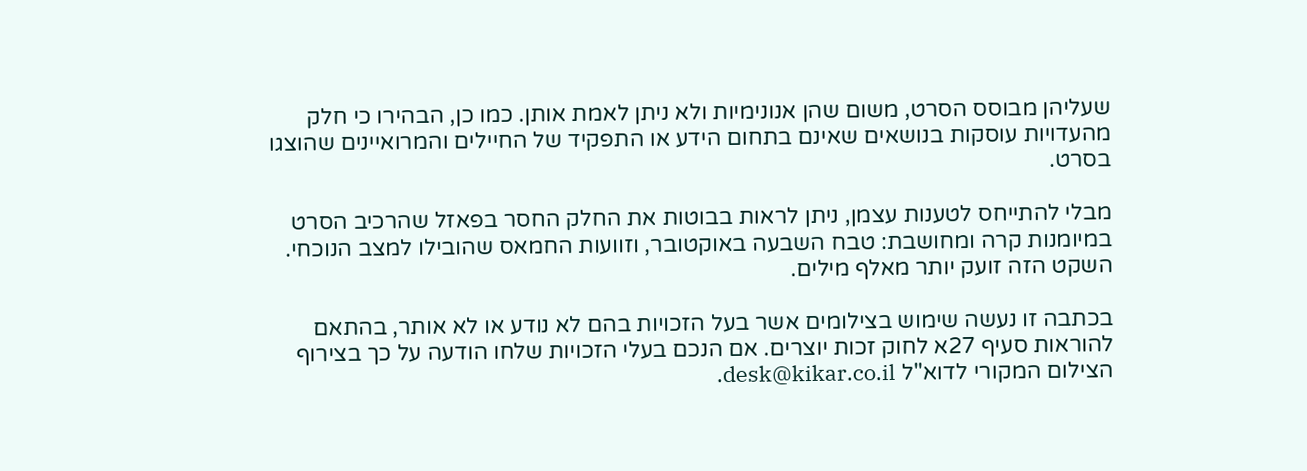שעליהן מבוסס הסרט, משום שהן אנונימיות ולא ניתן לאמת אותן. כמו כן, הבהירו כי חלק מהעדויות עוסקות בנושאים שאינם בתחום הידע או התפקיד של החיילים והמרואיינים שהוצגו בסרט.

מבלי להתייחס לטענות עצמן, ניתן לראות בבוטות את החלק החסר בפאזל שהרכיב הסרט במיומנות קרה ומחושבת: טבח השבעה באוקטובר, וזוועות החמאס שהובילו למצב הנוכחי. השקט הזה זועק יותר מאלף מילים.

בכתבה זו נעשה שימוש בצילומים אשר בעל הזכויות בהם לא נודע או לא אותר, בהתאם להוראות סעיף 27א לחוק זכות יוצרים. אם הנכם בעלי הזכויות שלחו הודעה על כך בצירוף הצילום המקורי לדוא"ל desk@kikar.co.il.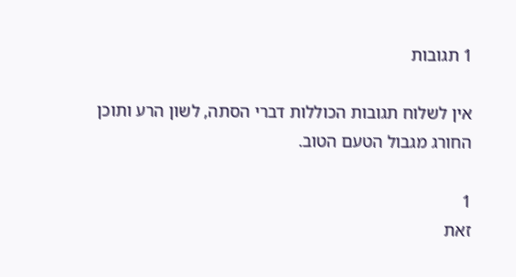1 תגובות

אין לשלוח תגובות הכוללות דברי הסתה, לשון הרע ותוכן החורג מגבול הטעם הטוב.

1
זאת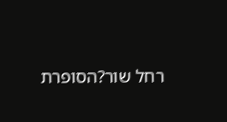רחל שור?הסופרת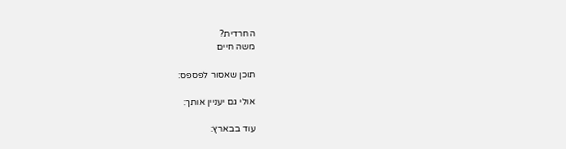החרדית?
משה חיים

תוכן שאסור לפספס:

אולי גם יעניין אותך:

עוד בבארץ: